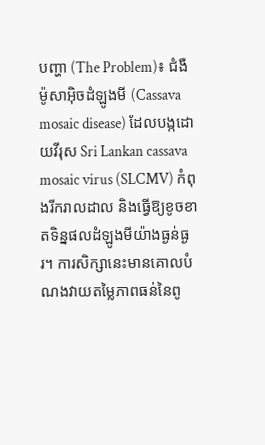បញ្ហា (The Problem)៖ ជំងឺម៉ូសាអ៊ិចដំឡូងមី (Cassava mosaic disease) ដែលបង្កដោយវីរុស Sri Lankan cassava mosaic virus (SLCMV) កំពុងរីករាលដាល និងធ្វើឱ្យខូចខាតទិន្នផលដំឡូងមីយ៉ាងធ្ងន់ធ្ងរ។ ការសិក្សានេះមានគោលបំណងវាយតម្លៃភាពធន់នៃពូ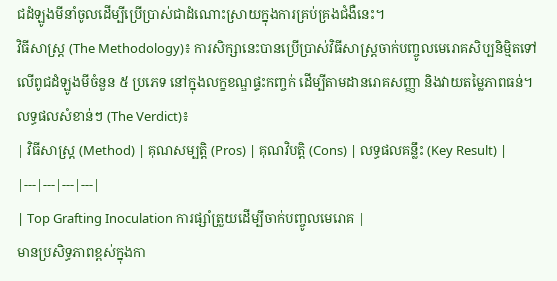ជដំឡូងមីនាំចូលដើម្បីប្រើប្រាស់ជាដំណោះស្រាយក្នុងការគ្រប់គ្រងជំងឺនេះ។
វិធីសាស្ត្រ (The Methodology)៖ ការសិក្សានេះបានប្រើប្រាស់វិធីសាស្ត្រចាក់បញ្ចូលមេរោគសិប្បនិម្មិតទៅលើពូជដំឡូងមីចំនួន ៥ ប្រភេទ នៅក្នុងលក្ខខណ្ឌផ្ទះកញ្ចក់ ដើម្បីតាមដានរោគសញ្ញា និងវាយតម្លៃភាពធន់។
លទ្ធផលសំខាន់ៗ (The Verdict)៖
| វិធីសាស្ត្រ (Method) | គុណសម្បត្តិ (Pros) | គុណវិបត្តិ (Cons) | លទ្ធផលគន្លឹះ (Key Result) |
|---|---|---|---|
| Top Grafting Inoculation ការផ្សាំត្រួយដើម្បីចាក់បញ្ចូលមេរោគ |
មានប្រសិទ្ធភាពខ្ពស់ក្នុងកា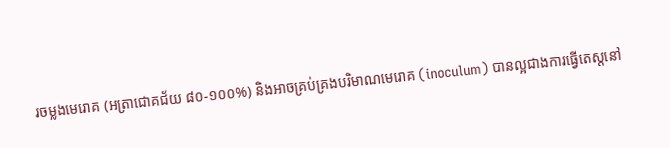រចម្លងមេរោគ (អត្រាជោគជ័យ ៨០-១០០%) និងអាចគ្រប់គ្រងបរិមាណមេរោគ (inoculum) បានល្អជាងការធ្វើតេស្តនៅ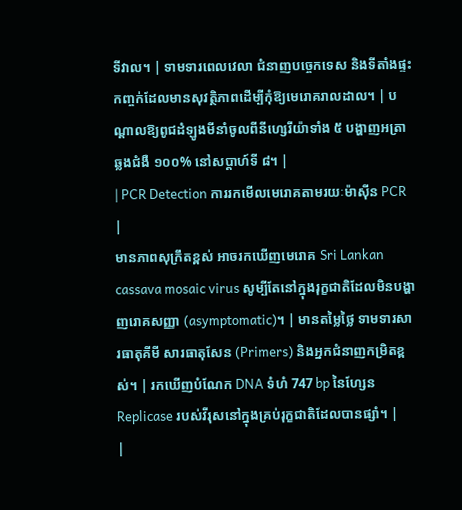ទីវាល។ | ទាមទារពេលវេលា ជំនាញបច្ចេកទេស និងទីតាំងផ្ទះកញ្ចក់ដែលមានសុវត្ថិភាពដើម្បីកុំឱ្យមេរោគរាលដាល។ | បណ្តាលឱ្យពូជដំឡូងមីនាំចូលពីនីហ្សេរីយ៉ាទាំង ៥ បង្ហាញអត្រាឆ្លងជំងឺ ១០០% នៅសប្តាហ៍ទី ៨។ |
| PCR Detection ការរកមើលមេរោគតាមរយៈម៉ាស៊ីន PCR |
មានភាពសុក្រឹតខ្ពស់ អាចរកឃើញមេរោគ Sri Lankan cassava mosaic virus សូម្បីតែនៅក្នុងរុក្ខជាតិដែលមិនបង្ហាញរោគសញ្ញា (asymptomatic)។ | មានតម្លៃថ្លៃ ទាមទារសារធាតុគីមី សារធាតុសែន (Primers) និងអ្នកជំនាញកម្រិតខ្ពស់។ | រកឃើញបំណែក DNA ទំហំ 747 bp នៃហ្សែន Replicase របស់វីរុសនៅក្នុងគ្រប់រុក្ខជាតិដែលបានផ្សាំ។ |
|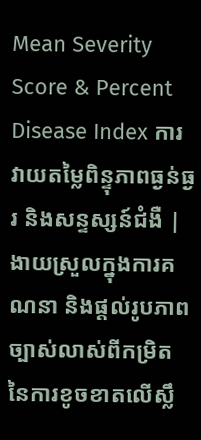Mean Severity Score & Percent Disease Index ការវាយតម្លៃពិន្ទុភាពធ្ងន់ធ្ងរ និងសន្ទស្សន៍ជំងឺ |
ងាយស្រួលក្នុងការគណនា និងផ្តល់រូបភាពច្បាស់លាស់ពីកម្រិតនៃការខូចខាតលើស្លឹ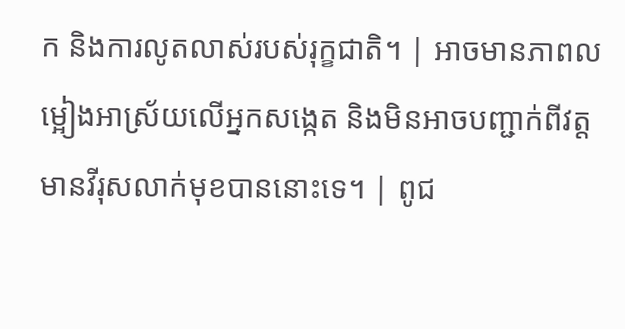ក និងការលូតលាស់របស់រុក្ខជាតិ។ | អាចមានភាពលម្អៀងអាស្រ័យលើអ្នកសង្កេត និងមិនអាចបញ្ជាក់ពីវត្តមានវីរុសលាក់មុខបាននោះទេ។ | ពូជ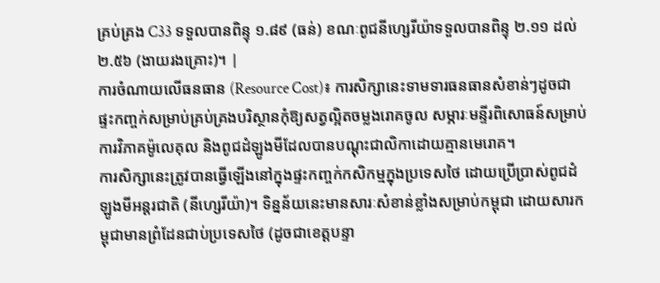គ្រប់គ្រង C33 ទទួលបានពិន្ទុ ១.៨៩ (ធន់) ខណៈពូជនីហ្សេរីយ៉ាទទួលបានពិន្ទុ ២.១១ ដល់ ២.៥៦ (ងាយរងគ្រោះ)។ |
ការចំណាយលើធនធាន (Resource Cost)៖ ការសិក្សានេះទាមទារធនធានសំខាន់ៗដូចជា ផ្ទះកញ្ចក់សម្រាប់គ្រប់គ្រងបរិស្ថានកុំឱ្យសត្វល្អិតចម្លងរោគចូល សម្ភារៈមន្ទីរពិសោធន៍សម្រាប់ការវិភាគម៉ូលេគុល និងពូជដំឡូងមីដែលបានបណ្តុះជាលិកាដោយគ្មានមេរោគ។
ការសិក្សានេះត្រូវបានធ្វើឡើងនៅក្នុងផ្ទះកញ្ចក់កសិកម្មក្នុងប្រទេសថៃ ដោយប្រើប្រាស់ពូជដំឡូងមីអន្តរជាតិ (នីហ្សេរីយ៉ា)។ ទិន្នន័យនេះមានសារៈសំខាន់ខ្លាំងសម្រាប់កម្ពុជា ដោយសារកម្ពុជាមានព្រំដែនជាប់ប្រទេសថៃ (ដូចជាខេត្តបន្ទា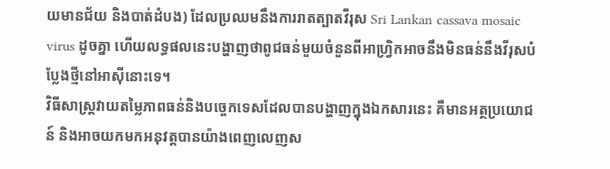យមានជ័យ និងបាត់ដំបង) ដែលប្រឈមនឹងការរាតត្បាតវីរុស Sri Lankan cassava mosaic virus ដូចគ្នា ហើយលទ្ធផលនេះបង្ហាញថាពូជធន់មួយចំនួនពីអាហ្វ្រិកអាចនឹងមិនធន់នឹងវីរុសបំប្លែងថ្មីនៅអាស៊ីនោះទេ។
វិធីសាស្ត្រវាយតម្លៃភាពធន់និងបច្ចេកទេសដែលបានបង្ហាញក្នុងឯកសារនេះ គឺមានអត្ថប្រយោជន៍ និងអាចយកមកអនុវត្តបានយ៉ាងពេញលេញស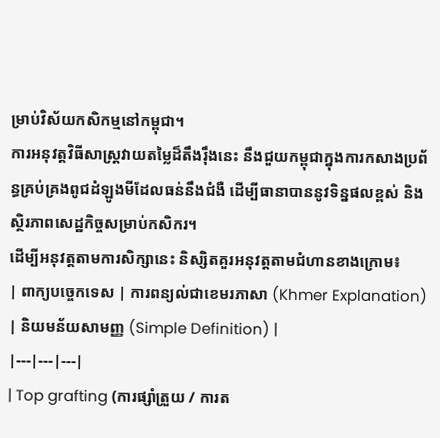ម្រាប់វិស័យកសិកម្មនៅកម្ពុជា។
ការអនុវត្តវិធីសាស្ត្រវាយតម្លៃដ៏តឹងរ៉ឹងនេះ នឹងជួយកម្ពុជាក្នុងការកសាងប្រព័ន្ធគ្រប់គ្រងពូជដំឡូងមីដែលធន់នឹងជំងឺ ដើម្បីធានាបាននូវទិន្នផលខ្ពស់ និងស្ថិរភាពសេដ្ឋកិច្ចសម្រាប់កសិករ។
ដើម្បីអនុវត្តតាមការសិក្សានេះ និស្សិតគួរអនុវត្តតាមជំហានខាងក្រោម៖
| ពាក្យបច្ចេកទេស | ការពន្យល់ជាខេមរភាសា (Khmer Explanation) | និយមន័យសាមញ្ញ (Simple Definition) |
|---|---|---|
| Top grafting (ការផ្សាំត្រួយ / ការត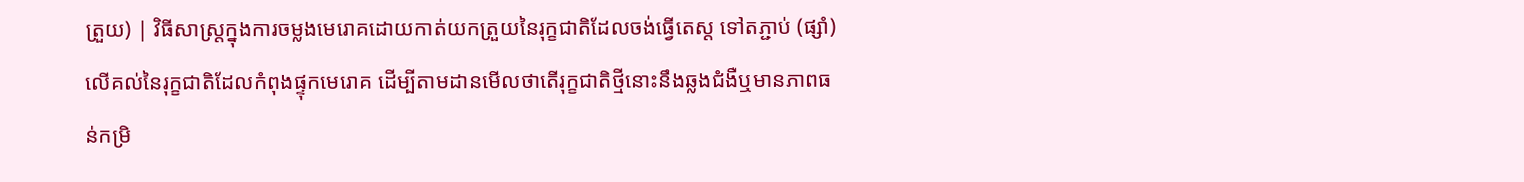ត្រួយ) | វិធីសាស្ត្រក្នុងការចម្លងមេរោគដោយកាត់យកត្រួយនៃរុក្ខជាតិដែលចង់ធ្វើតេស្ត ទៅតភ្ជាប់ (ផ្សាំ) លើគល់នៃរុក្ខជាតិដែលកំពុងផ្ទុកមេរោគ ដើម្បីតាមដានមើលថាតើរុក្ខជាតិថ្មីនោះនឹងឆ្លងជំងឺឬមានភាពធន់កម្រិ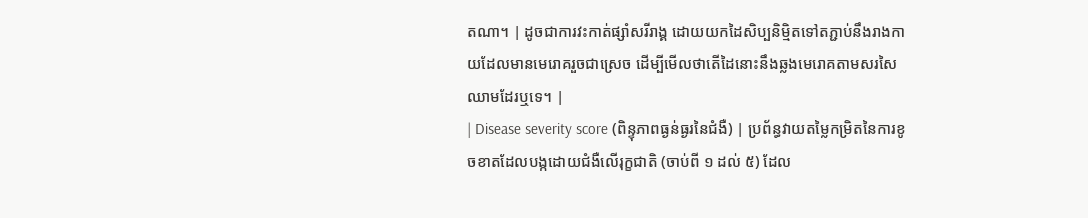តណា។ | ដូចជាការវះកាត់ផ្សាំសរីរាង្គ ដោយយកដៃសិប្បនិម្មិតទៅតភ្ជាប់នឹងរាងកាយដែលមានមេរោគរួចជាស្រេច ដើម្បីមើលថាតើដៃនោះនឹងឆ្លងមេរោគតាមសរសៃឈាមដែរឬទេ។ |
| Disease severity score (ពិន្ទុភាពធ្ងន់ធ្ងរនៃជំងឺ) | ប្រព័ន្ធវាយតម្លៃកម្រិតនៃការខូចខាតដែលបង្កដោយជំងឺលើរុក្ខជាតិ (ចាប់ពី ១ ដល់ ៥) ដែល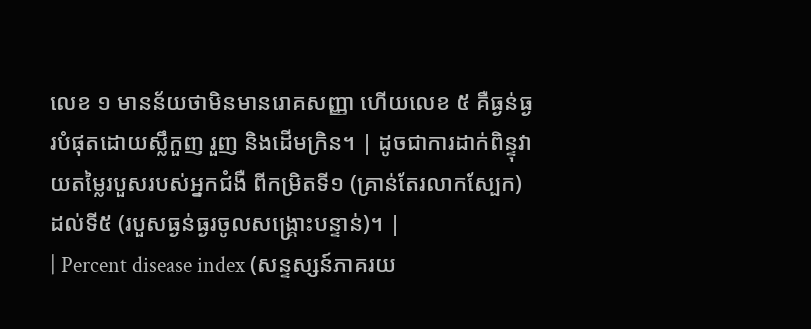លេខ ១ មានន័យថាមិនមានរោគសញ្ញា ហើយលេខ ៥ គឺធ្ងន់ធ្ងរបំផុតដោយស្លឹកួញ រួញ និងដើមក្រិន។ | ដូចជាការដាក់ពិន្ទុវាយតម្លៃរបួសរបស់អ្នកជំងឺ ពីកម្រិតទី១ (គ្រាន់តែរលាកស្បែក) ដល់ទី៥ (របួសធ្ងន់ធ្ងរចូលសង្គ្រោះបន្ទាន់)។ |
| Percent disease index (សន្ទស្សន៍ភាគរយ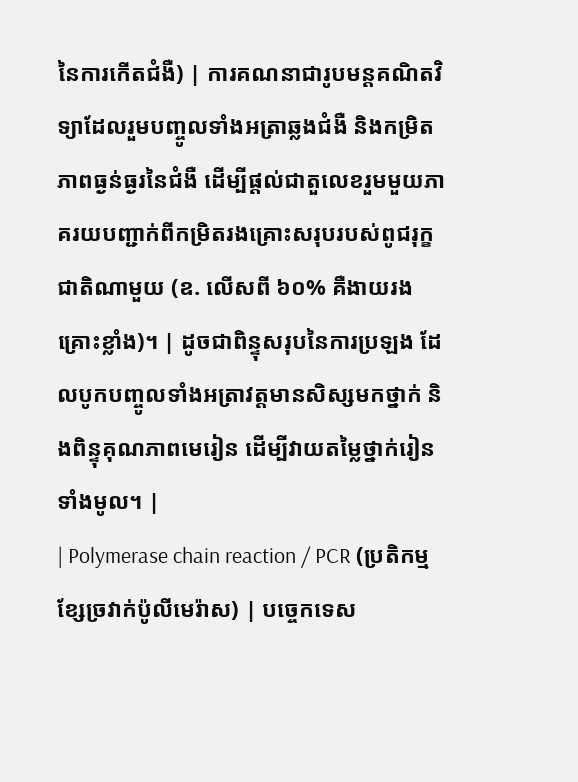នៃការកើតជំងឺ) | ការគណនាជារូបមន្តគណិតវិទ្យាដែលរួមបញ្ចូលទាំងអត្រាឆ្លងជំងឺ និងកម្រិតភាពធ្ងន់ធ្ងរនៃជំងឺ ដើម្បីផ្តល់ជាតួលេខរួមមួយភាគរយបញ្ជាក់ពីកម្រិតរងគ្រោះសរុបរបស់ពូជរុក្ខជាតិណាមួយ (ឧ. លើសពី ៦០% គឺងាយរងគ្រោះខ្លាំង)។ | ដូចជាពិន្ទុសរុបនៃការប្រឡង ដែលបូកបញ្ចូលទាំងអត្រាវត្តមានសិស្សមកថ្នាក់ និងពិន្ទុគុណភាពមេរៀន ដើម្បីវាយតម្លៃថ្នាក់រៀនទាំងមូល។ |
| Polymerase chain reaction / PCR (ប្រតិកម្មខ្សែច្រវាក់ប៉ូលីមេរ៉ាស) | បច្ចេកទេស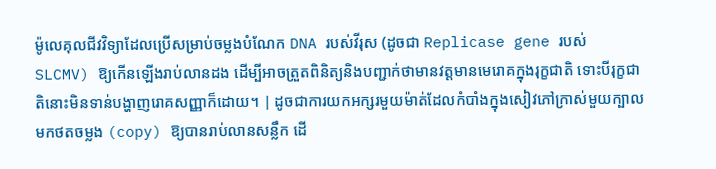ម៉ូលេគុលជីវវិទ្យាដែលប្រើសម្រាប់ចម្លងបំណែក DNA របស់វីរុស (ដូចជា Replicase gene របស់ SLCMV) ឱ្យកើនឡើងរាប់លានដង ដើម្បីអាចត្រួតពិនិត្យនិងបញ្ជាក់ថាមានវត្តមានមេរោគក្នុងរុក្ខជាតិ ទោះបីរុក្ខជាតិនោះមិនទាន់បង្ហាញរោគសញ្ញាក៏ដោយ។ | ដូចជាការយកអក្សរមួយម៉ាត់ដែលកំបាំងក្នុងសៀវភៅក្រាស់មួយក្បាល មកថតចម្លង (copy) ឱ្យបានរាប់លានសន្លឹក ដើ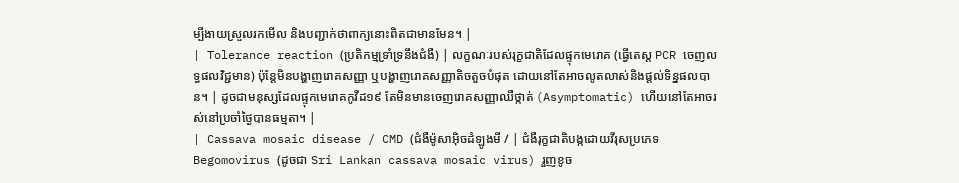ម្បីងាយស្រួលរកមើល និងបញ្ជាក់ថាពាក្យនោះពិតជាមានមែន។ |
| Tolerance reaction (ប្រតិកម្មទ្រាំទ្រនឹងជំងឺ) | លក្ខណៈរបស់រុក្ខជាតិដែលផ្ទុកមេរោគ (ធ្វើតេស្ត PCR ចេញលទ្ធផលវិជ្ជមាន) ប៉ុន្តែមិនបង្ហាញរោគសញ្ញា ឬបង្ហាញរោគសញ្ញាតិចតួចបំផុត ដោយនៅតែអាចលូតលាស់និងផ្តល់ទិន្នផលបាន។ | ដូចជាមនុស្សដែលផ្ទុកមេរោគកូវីដ១៩ តែមិនមានចេញរោគសញ្ញាឈឺថ្កាត់ (Asymptomatic) ហើយនៅតែអាចរស់នៅប្រចាំថ្ងៃបានធម្មតា។ |
| Cassava mosaic disease / CMD (ជំងឺម៉ូសាអ៊ិចដំឡូងមី / | ជំងឺរុក្ខជាតិបង្កដោយវីរុសប្រភេទ Begomovirus (ដូចជា Sri Lankan cassava mosaic virus) រួញខូច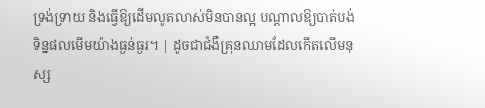ទ្រង់ទ្រាយ និងធ្វើឱ្យដើមលូតលាស់មិនបានល្អ បណ្តាលឱ្យបាត់បង់ទិន្នផលមើមយ៉ាងធ្ងន់ធ្ងរ។ | ដូចជាជំងឺគ្រុនឈាមដែលកើតលើមនុស្ស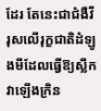ដែរ តែនេះជាជំងឺវីរុសលើរុក្ខជាតិដំឡូងមីដែលធ្វើឱ្យស្លឹកវាឡើងក្រិន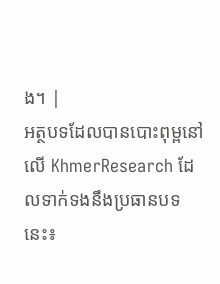ង។ |
អត្ថបទដែលបានបោះពុម្ពនៅលើ KhmerResearch ដែលទាក់ទងនឹងប្រធានបទនេះ៖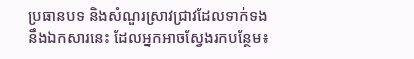ប្រធានបទ និងសំណួរស្រាវជ្រាវដែលទាក់ទងនឹងឯកសារនេះ ដែលអ្នកអាចស្វែងរកបន្ថែម៖